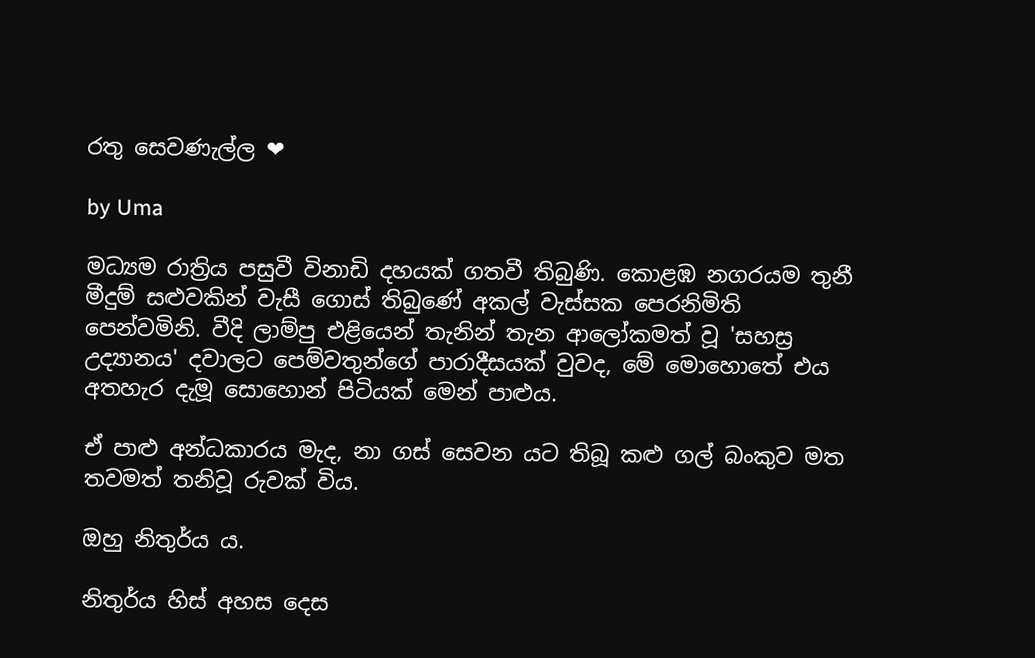රතු සෙවණැල්ල ❤

by Uma

මධ්‍යම රාත්‍රිය පසුවී විනාඩි දහයක් ගතවී තිබුණි. කොළඹ නගරයම තුනී මීදුම් සළුවකින් වැසී ගොස් තිබුණේ අකල් වැස්සක පෙරනිමිති පෙන්වමිනි. වීදි ලාම්පු එළියෙන් තැනින් තැන ආලෝකමත් වූ 'සහස්‍ර උද්‍යානය' දවාලට පෙම්වතුන්ගේ පාරාදීසයක් වුවද, මේ මොහොතේ එය අතහැර දැමූ සොහොන් පිටියක් මෙන් පාළුය.

ඒ පාළු අන්ධකාරය මැද, නා ගස් සෙවන යට තිබූ කළු ගල් බංකුව මත තවමත් තනිවූ රුවක් විය.

ඔහු නිතුර්ය ය.

නිතුර්ය හිස් අහස දෙස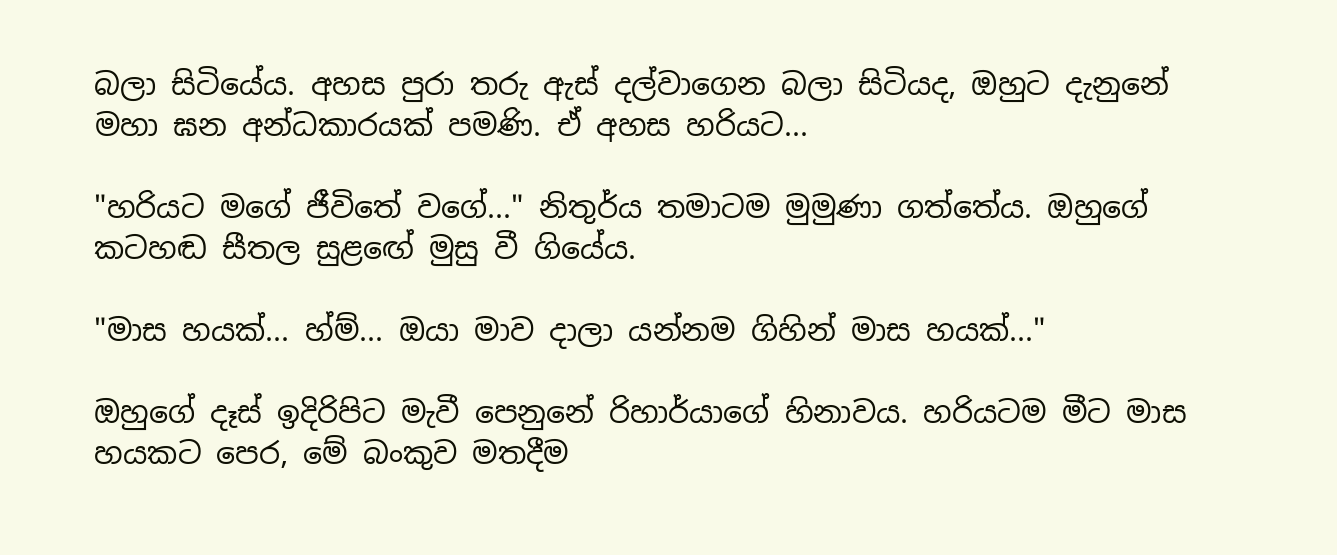බලා සිටියේය. අහස පුරා තරු ඇස් දල්වාගෙන බලා සිටියද, ඔහුට දැනුනේ මහා ඝන අන්ධකාරයක් පමණි. ඒ අහස හරියට...

"හරියට මගේ ජීවිතේ වගේ..." නිතුර්ය තමාටම මුමුණා ගත්තේය. ඔහුගේ කටහඬ සීතල සුළඟේ මුසු වී ගියේය.

"මාස හයක්... හ්ම්... ඔයා මාව දාලා යන්නම ගිහින් මාස හයක්..."

ඔහුගේ දෑස් ඉදිරිපිට මැවී පෙනුනේ රිහාර්යාගේ හිනාවය. හරියටම මීට මාස හයකට පෙර, මේ බංකුව මතදීම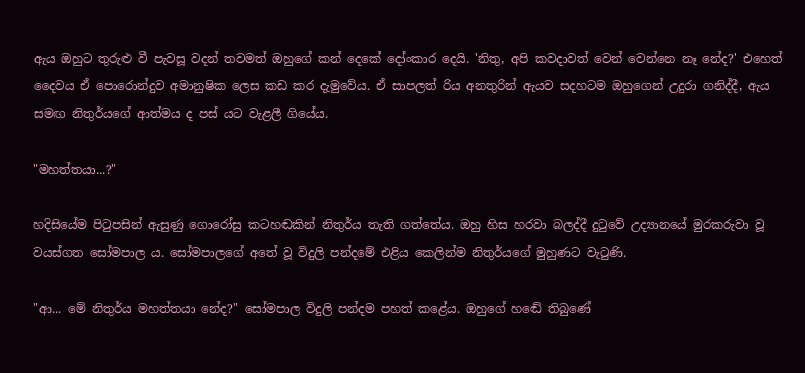ඇය ඔහුට තුරුළු වී පැවසූ වදන් තවමත් ඔහුගේ කන් දෙකේ දෝංකාර දෙයි. 'නිතු, අපි කවදාවත් වෙන් වෙන්නෙ නෑ නේද?' එහෙත් දෛවය ඒ පොරොන්දුව අමානුෂික ලෙස කඩ කර දැමුවේය. ඒ සාපලත් රිය අනතුරින් ඇයව සදහටම ඔහුගෙන් උදුරා ගනිද්දී, ඇය සමඟ නිතුර්යගේ ආත්මය ද පස් යට වැළලී ගියේය.

"මහත්තයා...?"

හදිසියේම පිටුපසින් ඇසුණු ගොරෝසු කටහඬකින් නිතුර්ය තැති ගත්තේය. ඔහු හිස හරවා බලද්දී දුටුවේ උද්‍යානයේ මුරකරුවා වූ වයස්ගත සෝමපාල ය. සෝමපාලගේ අතේ වූ විදුලි පන්දමේ එළිය කෙලින්ම නිතුර්යගේ මුහුණට වැටුණි.

"ආ... මේ නිතුර්ය මහත්තයා නේද?" සෝමපාල විදුලි පන්දම පහත් කළේය. ඔහුගේ හඬේ තිබුණේ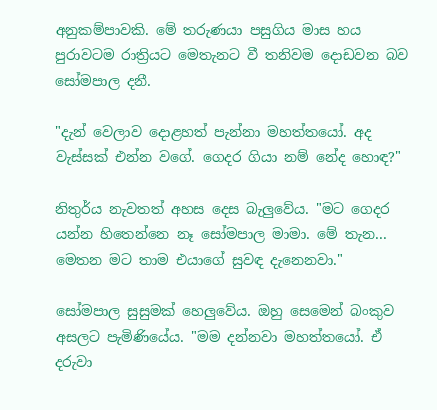අනුකම්පාවකි. මේ තරුණයා පසුගිය මාස හය පුරාවටම රාත්‍රියට මෙතැනට වී තනිවම දොඩවන බව සෝමපාල දනී.

"දැන් වෙලාව දොළහත් පැන්නා මහත්තයෝ. අද වැස්සක් එන්න වගේ. ගෙදර ගියා නම් නේද හොඳ?"

නිතුර්ය නැවතත් අහස දෙස බැලුවේය. "මට ගෙදර යන්න හිතෙන්නෙ නෑ සෝමපාල මාමා. මේ තැන... මෙතන මට තාම එයාගේ සුවඳ දැනෙනවා."

සෝමපාල සුසුමක් හෙලුවේය. ඔහු සෙමෙන් බංකුව අසලට පැමිණියේය. "මම දන්නවා මහත්තයෝ. ඒ දරුවා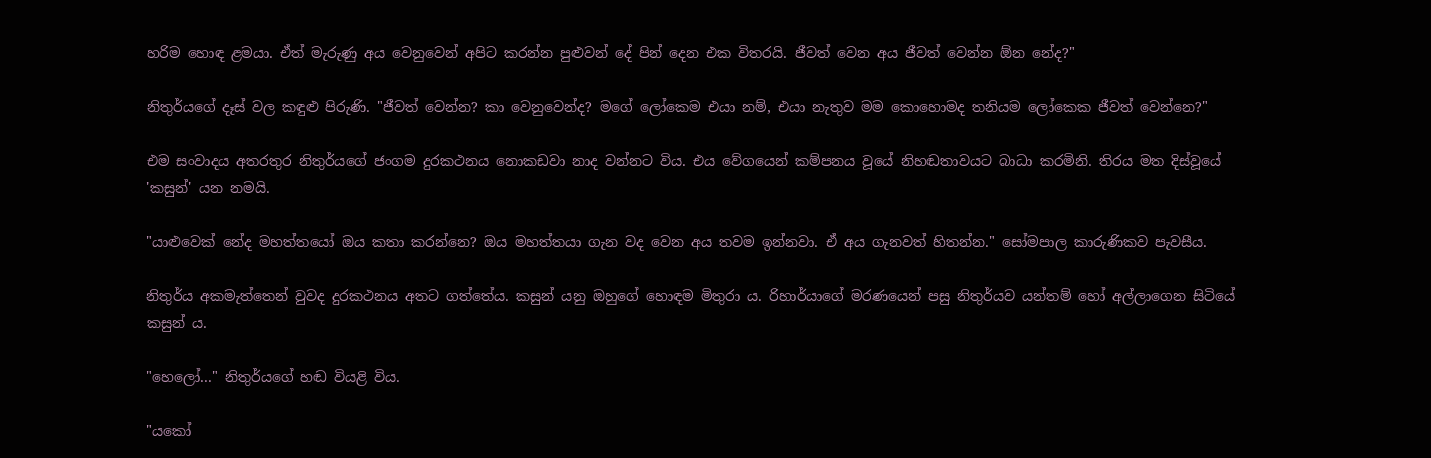හරිම හොඳ ළමයා. ඒත් මැරුණු අය වෙනුවෙන් අපිට කරන්න පුළුවන් දේ පින් දෙන එක විතරයි. ජීවත් වෙන අය ජීවත් වෙන්න ඕන නේද?"

නිතුර්යගේ දෑස් වල කඳුළු පිරුණි. "ජීවත් වෙන්න? කා වෙනුවෙන්ද? මගේ ලෝකෙම එයා නම්, එයා නැතුව මම කොහොමද තනියම ලෝකෙක ජීවත් වෙන්නෙ?"

එම සංවාදය අතරතුර නිතුර්යගේ ජංගම දුරකථනය නොකඩවා නාද වන්නට විය. එය වේගයෙන් කම්පනය වූයේ නිහඬතාවයට බාධා කරමිනි. තිරය මත දිස්වූයේ 'කසුන්' යන නමයි.

"යාළුවෙක් නේද මහත්තයෝ ඔය කතා කරන්නෙ? ඔය මහත්තයා ගැන වද වෙන අය තවම ඉන්නවා. ඒ අය ගැනවත් හිතන්න." සෝමපාල කාරුණිකව පැවසීය.

නිතුර්ය අකමැත්තෙන් වුවද දුරකථනය අතට ගත්තේය. කසුන් යනු ඔහුගේ හොඳම මිතුරා ය. රිහාර්යාගේ මරණයෙන් පසු නිතුර්යව යන්තම් හෝ අල්ලාගෙන සිටියේ කසුන් ය.

"හෙලෝ..." නිතුර්යගේ හඬ වියළි විය.

"යකෝ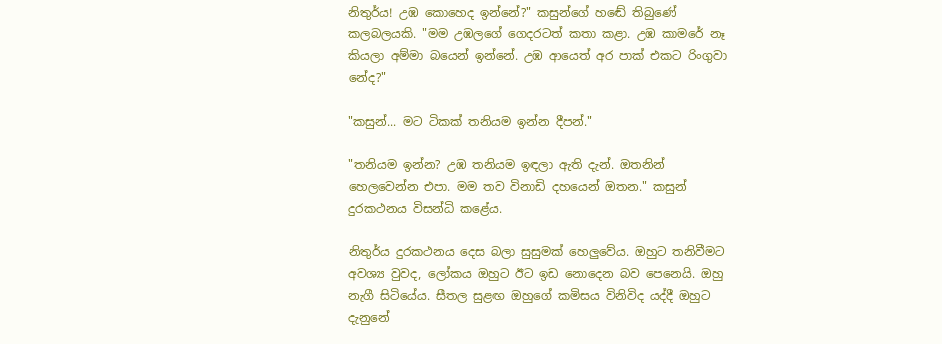නිතුර්ය! උඹ කොහෙද ඉන්නේ?" කසුන්ගේ හඬේ තිබුණේ කලබලයකි. "මම උඹලගේ ගෙදරටත් කතා කළා. උඹ කාමරේ නෑ කියලා අම්මා බයෙන් ඉන්නේ. උඹ ආයෙත් අර පාක් එකට රිංගුවා නේද?"

"කසුන්... මට ටිකක් තනියම ඉන්න දීපන්."

"තනියම ඉන්න? උඹ තනියම ඉඳලා ඇති දැන්. ඔතනින් හෙලවෙන්න එපා. මම තව විනාඩි දහයෙන් ඔතන." කසුන් දුරකථනය විසන්ධි කළේය.

නිතුර්ය දුරකථනය දෙස බලා සුසුමක් හෙලුවේය. ඔහුට තනිවීමට අවශ්‍ය වුවද, ලෝකය ඔහුට ඊට ඉඩ නොදෙන බව පෙනෙයි. ඔහු නැගී සිටියේය. සීතල සුළඟ ඔහුගේ කමිසය විනිවිද යද්දී ඔහුට දැනුනේ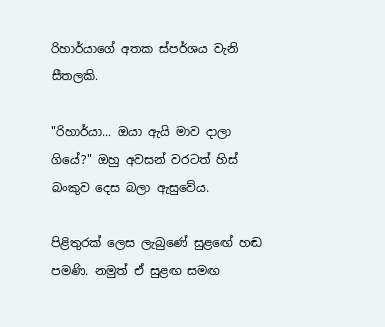රිහාර්යාගේ අතක ස්පර්ශය වැනි සීතලකි.

"රිහාර්යා... ඔයා ඇයි මාව දාලා ගියේ?" ඔහු අවසන් වරටත් හිස් බංකුව දෙස බලා ඇසුවේය.

පිළිතුරක් ලෙස ලැබුණේ සුළඟේ හඬ පමණි. නමුත් ඒ සුළඟ සමඟ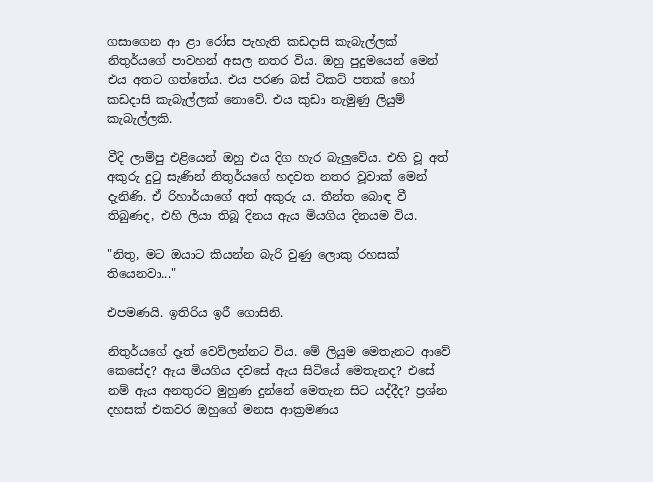ගසාගෙන ආ ළා රෝස පැහැති කඩදාසි කැබැල්ලක් නිතුර්යගේ පාවහන් අසල නතර විය. ඔහු පුදුමයෙන් මෙන් එය අතට ගත්තේය. එය පරණ බස් ටිකට් පතක් හෝ කඩදාසි කැබැල්ලක් නොවේ. එය කුඩා නැමුණු ලියුම් කැබැල්ලකි.

වීදි ලාම්පු එළියෙන් ඔහු එය දිග හැර බැලුවේය. එහි වූ අත් අකුරු දුටු සැණින් නිතුර්යගේ හදවත නතර වූවාක් මෙන් දැනිණි. ඒ රිහාර්යාගේ අත් අකුරු ය. තීන්ත බොඳ වී තිබුණද, එහි ලියා තිබූ දිනය ඇය මියගිය දිනයම විය.

"නිතු, මට ඔයාට කියන්න බැරි වුණු ලොකු රහසක් තියෙනවා..."

එපමණයි. ඉතිරිය ඉරී ගොසිනි.

නිතුර්යගේ දෑත් වෙව්ලන්නට විය. මේ ලියුම මෙතැනට ආවේ කෙසේද? ඇය මියගිය දවසේ ඇය සිටියේ මෙතැනද? එසේ නම් ඇය අනතුරට මුහුණ දුන්නේ මෙතැන සිට යද්දීද? ප්‍රශ්න දහසක් එකවර ඔහුගේ මනස ආක්‍රමණය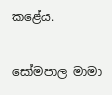කළේය.

සෝමපාල මාමා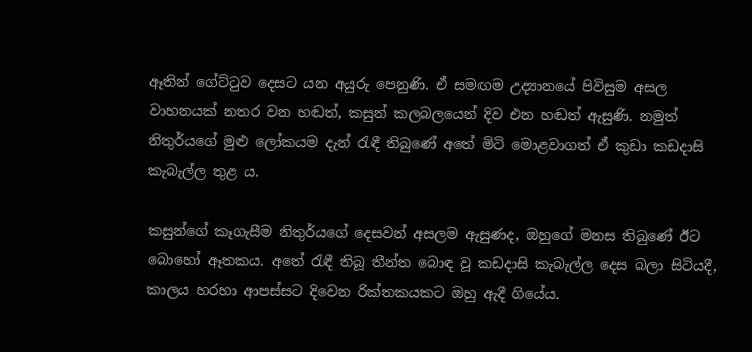ඈතින් ගේට්ටුව දෙසට යන අයුරු පෙනුණි. ඒ සමඟම උද්‍යානයේ පිවිසුම අසල වාහනයක් නතර වන හඬත්, කසුන් කලබලයෙන් දිව එන හඬත් ඇසුණි. නමුත් නිතුර්යගේ මුළු ලෝකයම දැන් රැඳී තිබුණේ අතේ මිටි මොළවාගත් ඒ කුඩා කඩදාසි කැබැල්ල තුළ ය.

කසුන්ගේ කෑගැසීම නිතුර්යගේ දෙසවන් අසලම ඇසුණද, ඔහුගේ මනස තිබුණේ ඊට බොහෝ ඈතකය. අතේ රැඳී තිබූ තීන්ත බොඳ වූ කඩදාසි කැබැල්ල දෙස බලා සිටියදී, කාලය හරහා ආපස්සට දිවෙන රික්තකයකට ඔහු ඇදී ගියේය.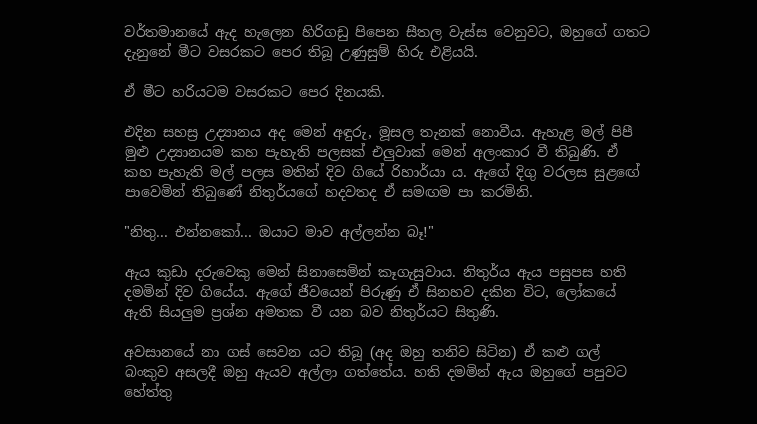වර්තමානයේ ඇද හැලෙන හිරිගඩු පිපෙන සීතල වැස්ස වෙනුවට, ඔහුගේ ගතට දැනුනේ මීට වසරකට පෙර තිබූ උණුසුම් හිරු එළියයි.

ඒ මීට හරියටම වසරකට පෙර දිනයකි.

එදින සහස්‍ර උද්‍යානය අද මෙන් අඳුරු, මූසල තැනක් නොවීය. ඇහැළ මල් පිපී මුළු උද්‍යානයම කහ පැහැති පලසක් එලුවාක් මෙන් අලංකාර වී තිබුණි. ඒ කහ පැහැති මල් පලස මතින් දිව ගියේ රිහාර්යා ය. ඇගේ දිගු වරලස සුළඟේ පාවෙමින් තිබුණේ නිතුර්යගේ හදවතද ඒ සමඟම පා කරමිනි.

"නිතු... එන්නකෝ... ඔයාට මාව අල්ලන්න බෑ!"

ඇය කුඩා දරුවෙකු මෙන් සිනාසෙමින් කෑගැසුවාය. නිතුර්ය ඇය පසුපස හති දමමින් දිව ගියේය. ඇගේ ජීවයෙන් පිරුණු ඒ සිනහව දකින විට, ලෝකයේ ඇති සියලුම ප්‍රශ්න අමතක වී යන බව නිතුර්යට සිතුණි.

අවසානයේ නා ගස් සෙවන යට තිබූ (අද ඔහු තනිව සිටින) ඒ කළු ගල් බංකුව අසලදී ඔහු ඇයව අල්ලා ගත්තේය. හති දමමින් ඇය ඔහුගේ පපුවට හේත්තු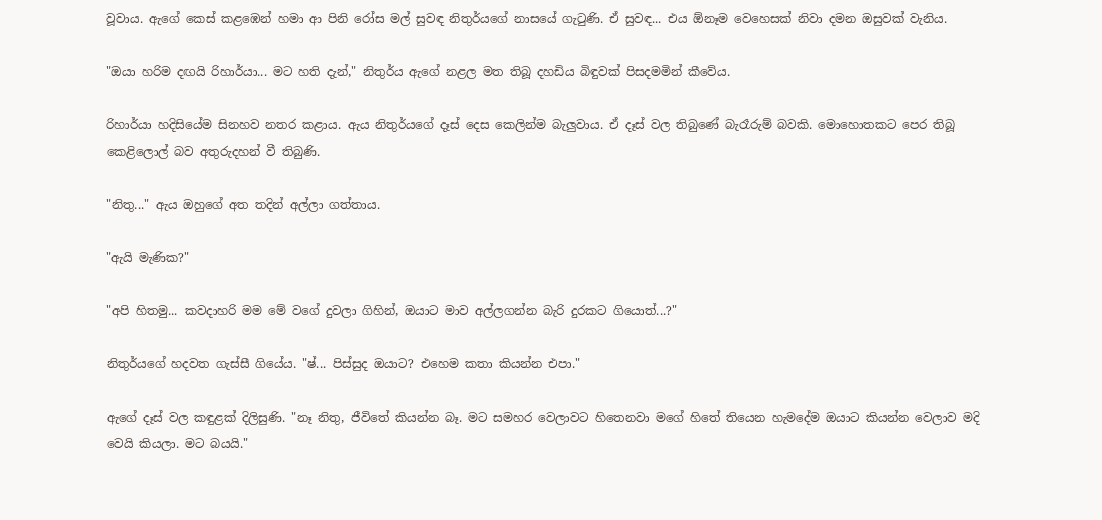වූවාය. ඇගේ කෙස් කළඹෙන් හමා ආ පිනි රෝස මල් සුවඳ නිතුර්යගේ නාසයේ ගැටුණි. ඒ සුවඳ... එය ඕනෑම වෙහෙසක් නිවා දමන ඔසුවක් වැනිය.

"ඔයා හරිම දඟයි රිහාර්යා... මට හති දැන්," නිතුර්ය ඇගේ නළල මත තිබූ දහඩිය බිඳුවක් පිසදමමින් කීවේය.

රිහාර්යා හදිසියේම සිනහව නතර කළාය. ඇය නිතුර්යගේ දෑස් දෙස කෙලින්ම බැලුවාය. ඒ දෑස් වල තිබුණේ බැරෑරුම් බවකි. මොහොතකට පෙර තිබූ කෙළිලොල් බව අතුරුදහන් වී තිබුණි.

"නිතු..." ඇය ඔහුගේ අත තදින් අල්ලා ගත්තාය.

"ඇයි මැණික?"

"අපි හිතමු... කවදාහරි මම මේ වගේ දුවලා ගිහින්, ඔයාට මාව අල්ලගන්න බැරි දුරකට ගියොත්...?"

නිතුර්යගේ හදවත ගැස්සී ගියේය. "ෂ්... පිස්සුද ඔයාට? එහෙම කතා කියන්න එපා."

ඇගේ දෑස් වල කඳුළක් දිලිසුණි. "නෑ නිතු, ජීවිතේ කියන්න බෑ. මට සමහර වෙලාවට හිතෙනවා මගේ හිතේ තියෙන හැමදේම ඔයාට කියන්න වෙලාව මදි වෙයි කියලා. මට බයයි."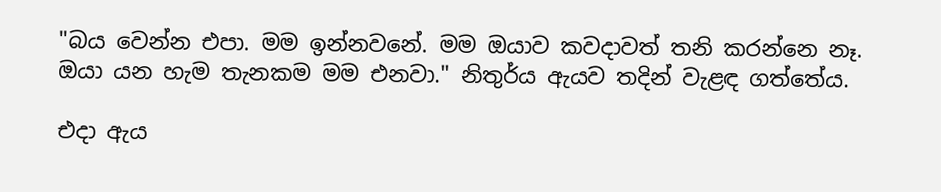"බය වෙන්න එපා. මම ඉන්නවනේ. මම ඔයාව කවදාවත් තනි කරන්නෙ නෑ. ඔයා යන හැම තැනකම මම එනවා." නිතුර්ය ඇයව තදින් වැළඳ ගත්තේය.

එදා ඇය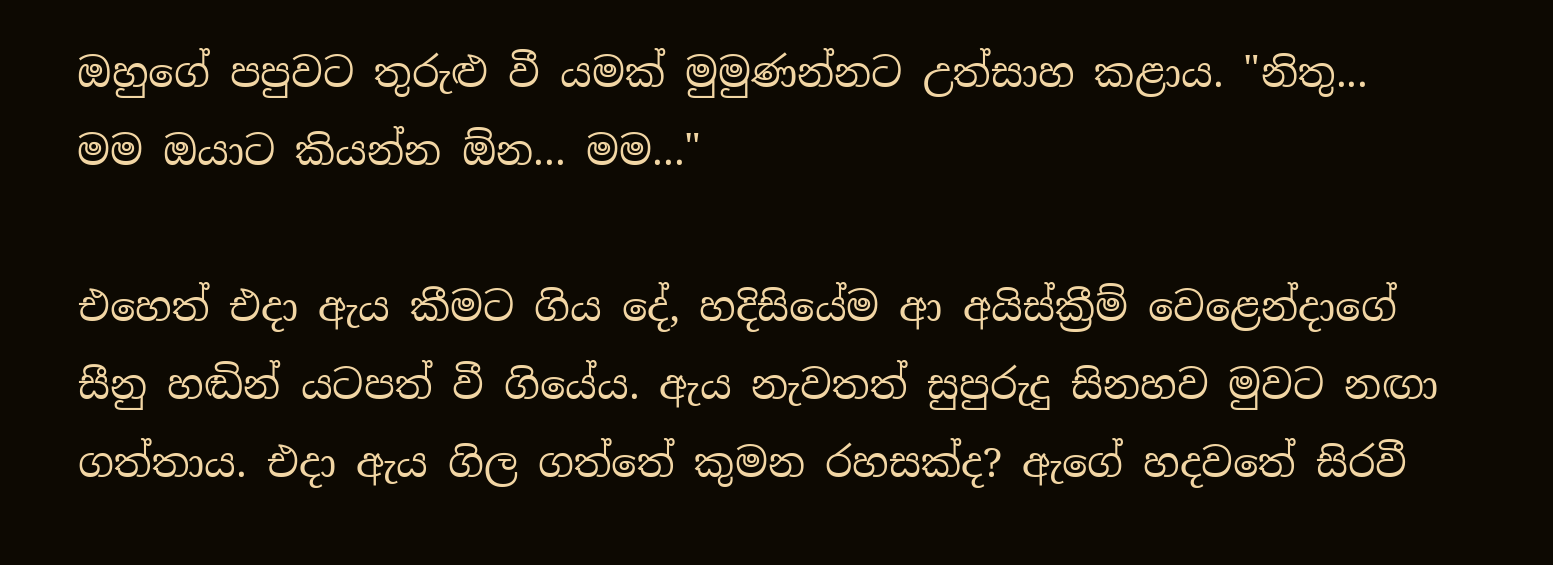ඔහුගේ පපුවට තුරුළු වී යමක් මුමුණන්නට උත්සාහ කළාය. "නිතු... මම ඔයාට කියන්න ඕන... මම..."

එහෙත් එදා ඇය කීමට ගිය දේ, හදිසියේම ආ අයිස්ක්‍රීම් වෙළෙන්දාගේ සීනු හඬින් යටපත් වී ගියේය. ඇය නැවතත් සුපුරුදු සිනහව මුවට නඟා ගත්තාය. එදා ඇය ගිල ගත්තේ කුමන රහසක්ද? ඇගේ හදවතේ සිරවී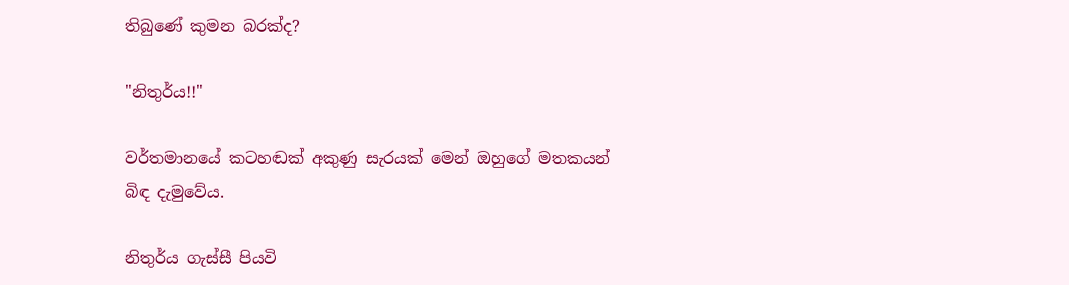තිබුණේ කුමන බරක්ද?

"නිතුර්ය!!"

වර්තමානයේ කටහඬක් අකුණු සැරයක් මෙන් ඔහුගේ මතකයන් බිඳ දැමුවේය.

නිතුර්ය ගැස්සී පියවි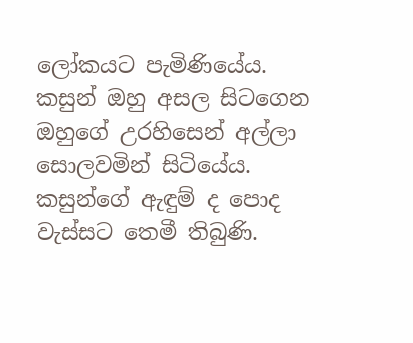ලෝකයට පැමිණියේය. කසුන් ඔහු අසල සිටගෙන ඔහුගේ උරහිසෙන් අල්ලා සොලවමින් සිටියේය. කසුන්ගේ ඇඳුම් ද පොද වැස්සට තෙමී තිබුණි.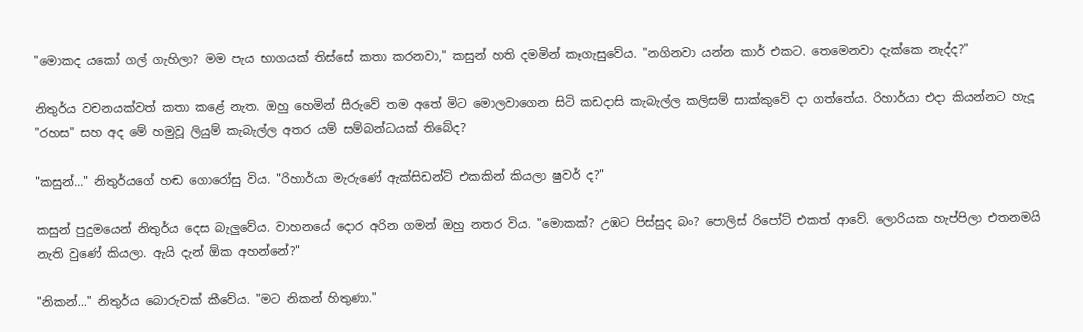"මොකද යකෝ ගල් ගැහිලා? මම පැය භාගයක් තිස්සේ කතා කරනවා," කසුන් හති දමමින් කෑගැසුවේය. "නගිනවා යන්න කාර් එකට. තෙමෙනවා දැක්කෙ නැද්ද?"

නිතුර්ය වචනයක්වත් කතා කළේ නැත. ඔහු හෙමින් සීරුවේ තම අතේ මිට මොලවාගෙන සිටි කඩදාසි කැබැල්ල කලිසම් සාක්කුවේ දා ගත්තේය. රිහාර්යා එදා කියන්නට හැදූ "රහස" සහ අද මේ හමුවූ ලියුම් කැබැල්ල අතර යම් සම්බන්ධයක් තිබේද?

"කසුන්..." නිතුර්යගේ හඬ ගොරෝසු විය. "රිහාර්යා මැරුණේ ඇක්සිඩන්ට් එකකින් කියලා ෂුවර් ද?"

කසුන් පුදුමයෙන් නිතුර්ය දෙස බැලුවේය. වාහනයේ දොර අරින ගමන් ඔහු නතර විය. "මොකක්? උඹට පිස්සුද බං? පොලිස් රිපෝට් එකත් ආවේ. ලොරියක හැප්පිලා එතනමයි නැති වුණේ කියලා. ඇයි දැන් ඕක අහන්නේ?"

"නිකන්..." නිතුර්ය බොරුවක් කීවේය. "මට නිකන් හිතුණා."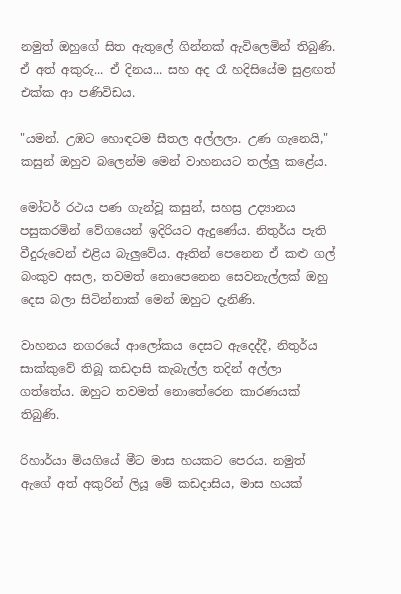නමුත් ඔහුගේ සිත ඇතුලේ ගින්නක් ඇවිලෙමින් තිබුණි. ඒ අත් අකුරු... ඒ දිනය... සහ අද රෑ හදිසියේම සුළඟත් එක්ක ආ පණිවිඩය.

"යමන්. උඹට හොඳටම සීතල අල්ලලා. උණ ගැනෙයි," කසුන් ඔහුව බලෙන්ම මෙන් වාහනයට තල්ලු කළේය.

මෝටර් රථය පණ ගැන්වූ කසුන්, සහස්‍ර උද්‍යානය පසුකරමින් වේගයෙන් ඉදිරියට ඇදුණේය. නිතුර්ය පැති වීදුරුවෙන් එළිය බැලුවේය. ඈතින් පෙනෙන ඒ කළු ගල් බංකුව අසල, තවමත් නොපෙනෙන සෙවනැල්ලක් ඔහු දෙස බලා සිටින්නාක් මෙන් ඔහුට දැනිණි.

වාහනය නගරයේ ආලෝකය දෙසට ඇදෙද්දී, නිතුර්ය සාක්කුවේ තිබූ කඩදාසි කැබැල්ල තදින් අල්ලා ගත්තේය. ඔහුට තවමත් නොතේරෙන කාරණයක් තිබුණි.

රිහාර්යා මියගියේ මීට මාස හයකට පෙරය. නමුත් ඇගේ අත් අකුරින් ලියූ මේ කඩදාසිය, මාස හයක්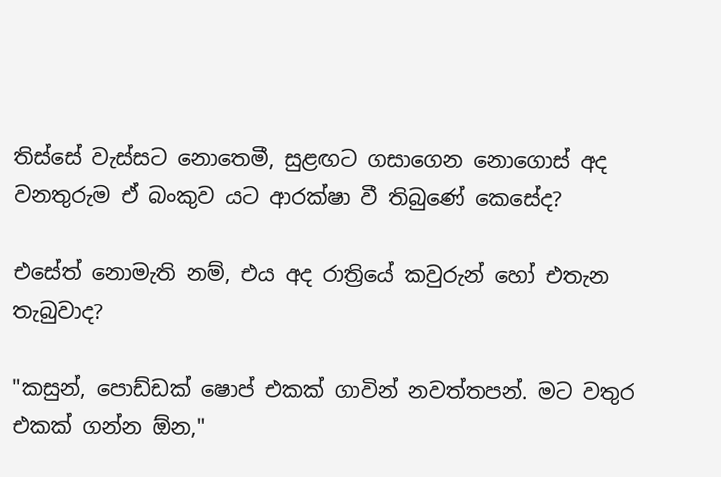තිස්සේ වැස්සට නොතෙමී, සුළඟට ගසාගෙන නොගොස් අද වනතුරුම ඒ බංකුව යට ආරක්ෂා වී තිබුණේ කෙසේද?

එසේත් නොමැති නම්, එය අද රාත්‍රියේ කවුරුන් හෝ එතැන තැබුවාද?

"කසුන්, පොඩ්ඩක් ෂොප් එකක් ගාවින් නවත්තපන්. මට වතුර එකක් ගන්න ඕන,"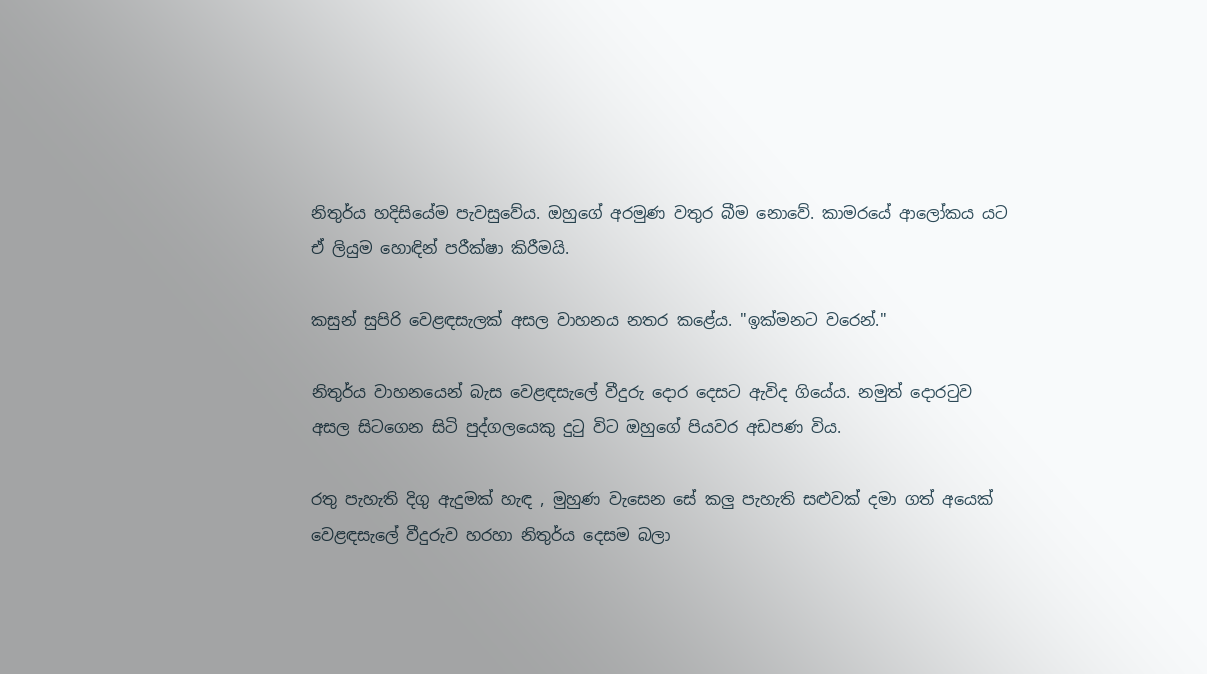නිතුර්ය හදිසියේම පැවසුවේය. ඔහුගේ අරමුණ වතුර බීම නොවේ. කාමරයේ ආලෝකය යට ඒ ලියුම හොඳින් පරීක්ෂා කිරීමයි.

කසුන් සුපිරි වෙළඳසැලක් අසල වාහනය නතර කළේය. "ඉක්මනට වරෙන්."

නිතුර්ය වාහනයෙන් බැස වෙළඳසැලේ වීදුරු දොර දෙසට ඇවිද ගියේය. නමුත් දොරටුව අසල සිටගෙන සිටි පුද්ගලයෙකු දුටු විට ඔහුගේ පියවර අඩපණ විය.

රතු පැහැති දිගු ඇදුමක් හැඳ , මුහුණ වැසෙන සේ කලු පැහැති සළුවක් දමා ගත් අයෙක් වෙළඳසැලේ වීදුරුව හරහා නිතුර්ය දෙසම බලා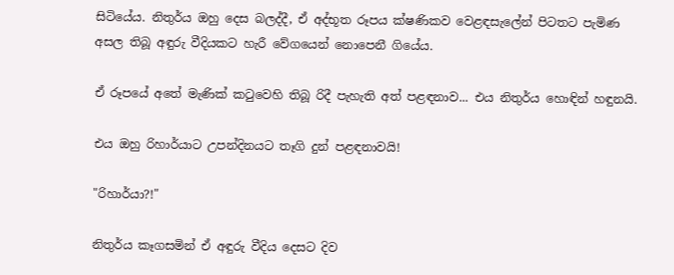සිටියේය. නිතුර්ය ඔහු දෙස බලද්දී, ඒ අද්භූත රූපය ක්ෂණිකව වෙළඳසැලේන් පිටතට පැමිණ අසල තිබූ අඳුරු වීදියකට හැරී වේගයෙන් නොපෙනී ගියේය.

ඒ රූපයේ අතේ මැණික් කටුවෙහි තිබූ රිදී පැහැති අත් පළඳනාව... එය නිතුර්ය හොඳින් හඳුනයි.

එය ඔහු රිහාර්යාට උපන්දිනයට තෑගි දුන් පළඳනාවයි!

"රිහාර්යා?!"

නිතුර්ය කෑගසමින් ඒ අඳුරු වීදිය දෙසට දිව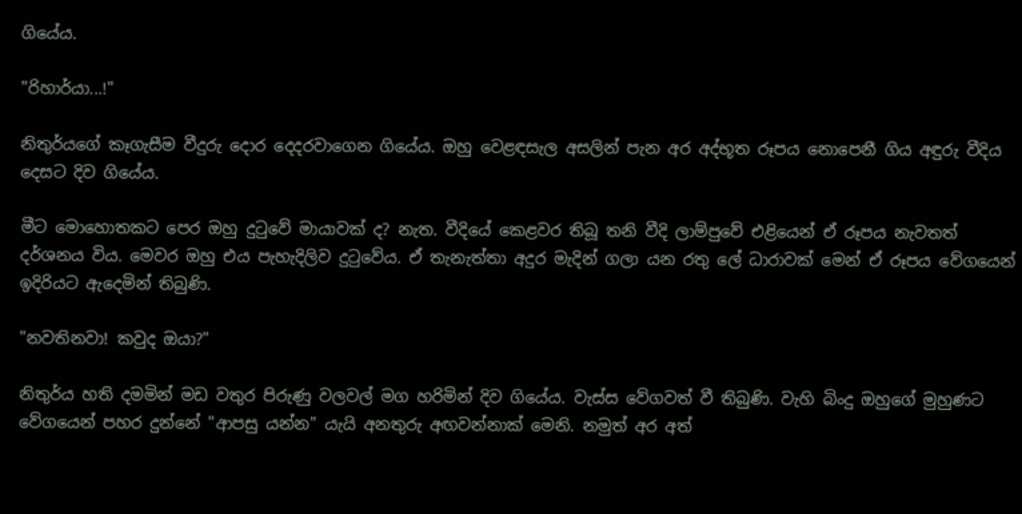ගියේය.

"රිහාර්යා...!"

නිතුර්යගේ කෑගැසීම වීදුරු දොර දෙදරවාගෙන ගියේය. ඔහු වෙළඳසැල අසලින් පැන අර අද්භූත රූපය නොපෙනී ගිය අඳුරු වීදිය දෙසට දිව ගියේය.

මීට මොහොතකට පෙර ඔහු දුටුවේ මායාවක් ද? නැත. වීදියේ කෙළවර තිබූ තනි වීදි ලාම්පුවේ එළියෙන් ඒ රූපය නැවතත් දර්ශනය විය. මෙවර ඔහු එය පැහැදිලිව දුටුවේය. ඒ තැනැත්තා අදුර මැදින් ගලා යන රතු ලේ ධාරාවක් මෙන් ඒ රූපය වේගයෙන් ඉදිරියට ඇදෙමින් තිබුණි.

"නවතිනවා! කවුද ඔයා?"

නිතුර්ය හති දමමින් මඩ වතුර පිරුණු වලවල් මග හරිමින් දිව ගියේය. වැස්ස වේගවත් වී තිබුණි. වැහි බිංදු ඔහුගේ මුහුණට වේගයෙන් පහර දුන්නේ "ආපසු යන්න" යැයි අනතුරු අඟවන්නාක් මෙනි. නමුත් අර අත්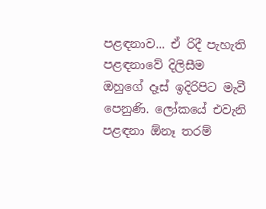පළඳනාව... ඒ රිදී පැහැති පළඳනාවේ දිලිසීම ඔහුගේ දෑස් ඉදිරිපිට මැවී පෙනුණි. ලෝකයේ එවැනි පළඳනා ඕනෑ තරම්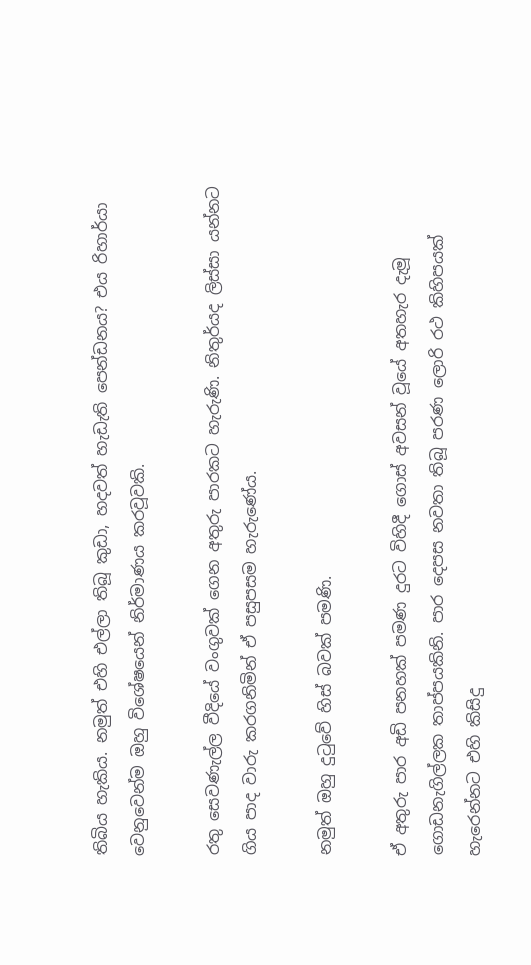තිබිය හැකිය. නමුත් එහි එල්ලා තිබූ කුඩා, හදවත් හැඩැති පෙන්ඩනය? එය රිහාර්යා වෙනුවෙන්ම ඔහු විශේෂයෙන් නිර්මාණය කරවූවකි.

රතු සෙවණැල්ල වීදියේ වංගුවක් ගෙන අතුරු පාරකට හැරුණි. නිතුර්යද ලිස්සා යන්නට ගිය පාද වාරු කරගනිමින් ඒ පසුපසම හැරුණේය.

නමුත් ඔහු දුටුවේ හිස් බවක් පමණි.

ඒ අතුරු පාර අඩි පනහක් පමණ දුරට විහිදී ගොස් අවසන් වූයේ අතහැර දැමූ ගොඩනැගිල්ලක තාප්පයකිනි. පාර දෙපස නවතා තිබූ පරණ ලොරි රථ කිහිපයක් හැරෙන්නට එහි කිසිදු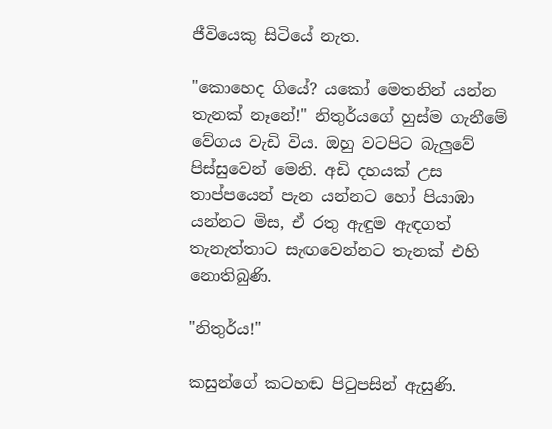ජීවියෙකු සිටියේ නැත.

"කොහෙද ගියේ? යකෝ මෙතනින් යන්න තැනක් නෑනේ!" නිතුර්යගේ හුස්ම ගැනීමේ වේගය වැඩි විය. ඔහු වටපිට බැලුවේ පිස්සුවෙන් මෙනි. අඩි දහයක් උස තාප්පයෙන් පැන යන්නට හෝ පියාඹා යන්නට මිස, ඒ රතු ඇඳුම ඇඳගත් තැනැත්තාට සැඟවෙන්නට තැනක් එහි නොතිබුණි.

"නිතුර්ය!"

කසුන්ගේ කටහඬ පිටුපසින් ඇසුණි.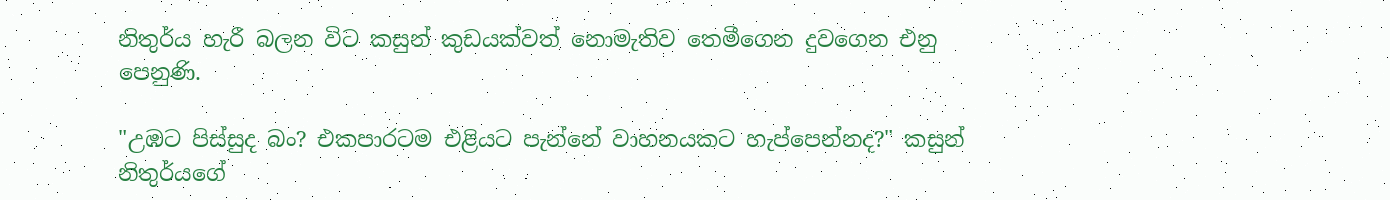නිතුර්ය හැරී බලන විට කසුන් කුඩයක්වත් නොමැතිව තෙමීගෙන දුවගෙන එනු පෙනුණි.

"උඹට පිස්සුද බං? එකපාරටම එළියට පැන්නේ වාහනයකට හැප්පෙන්නද?" කසුන් නිතුර්යගේ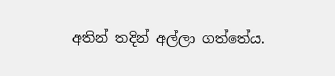අතින් තදින් අල්ලා ගත්තේය.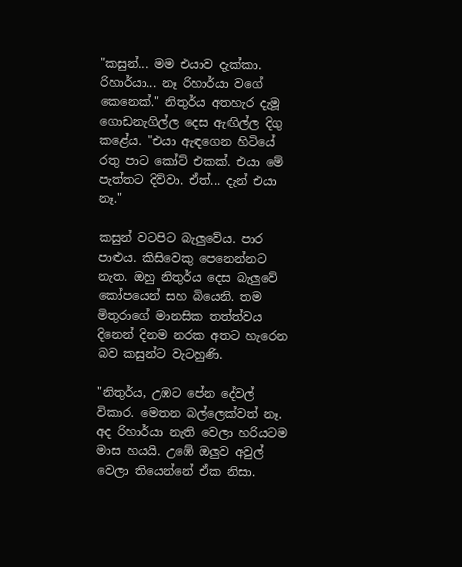"කසුන්... මම එයාව දැක්කා. රිහාර්යා... නෑ රිහාර්යා වගේ කෙනෙක්." නිතුර්ය අතහැර දැමූ ගොඩනැගිල්ල දෙස ඇඟිල්ල දිගු කළේය. "එයා ඇඳගෙන හිටියේ රතු පාට කෝට් එකක්. එයා මේ පැත්තට දිව්වා. ඒත්... දැන් එයා නෑ."

කසුන් වටපිට බැලුවේය. පාර පාළුය. කිසිවෙකු පෙනෙන්නට නැත. ඔහු නිතුර්ය දෙස බැලුවේ කෝපයෙන් සහ බියෙනි. තම මිතුරාගේ මානසික තත්ත්වය දිනෙන් දිනම නරක අතට හැරෙන බව කසුන්ට වැටහුණි.

"නිතුර්ය, උඹට පේන දේවල් විකාර. මෙතන බල්ලෙක්වත් නෑ. අද රිහාර්යා නැති වෙලා හරියටම මාස හයයි. උඹේ ඔලුව අවුල් වෙලා තියෙන්නේ ඒක නිසා.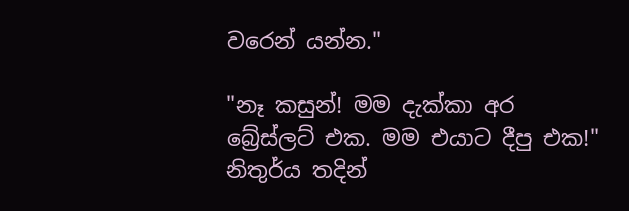වරෙන් යන්න."

"නෑ කසුන්! මම දැක්කා අර බ්‍රේස්ලට් එක. මම එයාට දීපු එක!" නිතුර්ය තදින්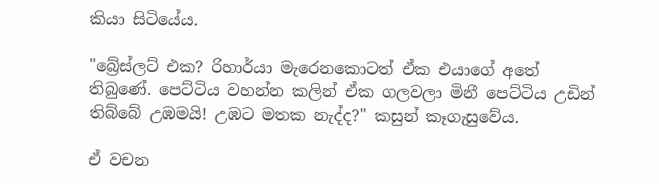කියා සිටියේය.

"බ්‍රේස්ලට් එක? රිහාර්යා මැරෙනකොටත් ඒක එයාගේ අතේ තිබුණේ. පෙට්ටිය වහන්න කලින් ඒක ගලවලා මිනී පෙට්ටිය උඩින් තිබ්බේ උඹමයි! උඹට මතක නැද්ද?" කසුන් කෑගැසුවේය.

ඒ වචන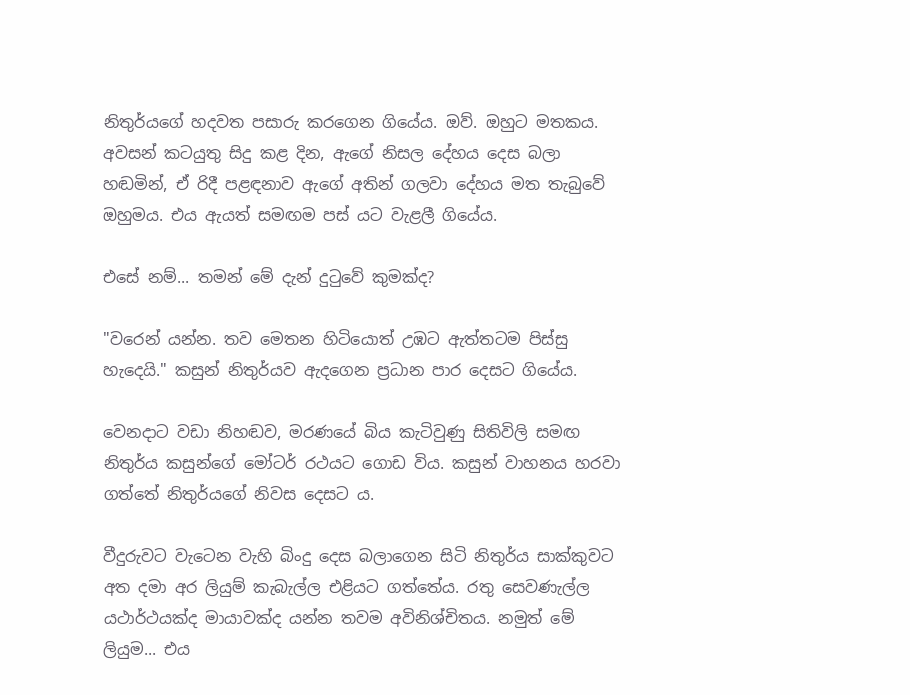නිතුර්යගේ හදවත පසාරු කරගෙන ගියේය. ඔව්. ඔහුට මතකය. අවසන් කටයුතු සිදු කළ දින, ඇගේ නිසල දේහය දෙස බලා හඬමින්, ඒ රිදී පළඳනාව ඇගේ අතින් ගලවා දේහය මත තැබුවේ ඔහුමය. එය ඇයත් සමඟම පස් යට වැළලී ගියේය.

එසේ නම්... තමන් මේ දැන් දුටුවේ කුමක්ද?

"වරෙන් යන්න. තව මෙතන හිටියොත් උඹට ඇත්තටම පිස්සු හැදෙයි." කසුන් නිතුර්යව ඇදගෙන ප්‍රධාන පාර දෙසට ගියේය.

වෙනදාට වඩා නිහඬව, මරණයේ බිය කැටිවුණු සිතිවිලි සමඟ නිතුර්ය කසුන්ගේ මෝටර් රථයට ගොඩ විය. කසුන් වාහනය හරවා ගත්තේ නිතුර්යගේ නිවස දෙසට ය.

වීදුරුවට වැටෙන වැහි බිංදු දෙස බලාගෙන සිටි නිතුර්ය සාක්කුවට අත දමා අර ලියුම් කැබැල්ල එළියට ගත්තේය. රතු සෙවණැල්ල යථාර්ථයක්ද මායාවක්ද යන්න තවම අවිනිශ්චිතය. නමුත් මේ ලියුම... එය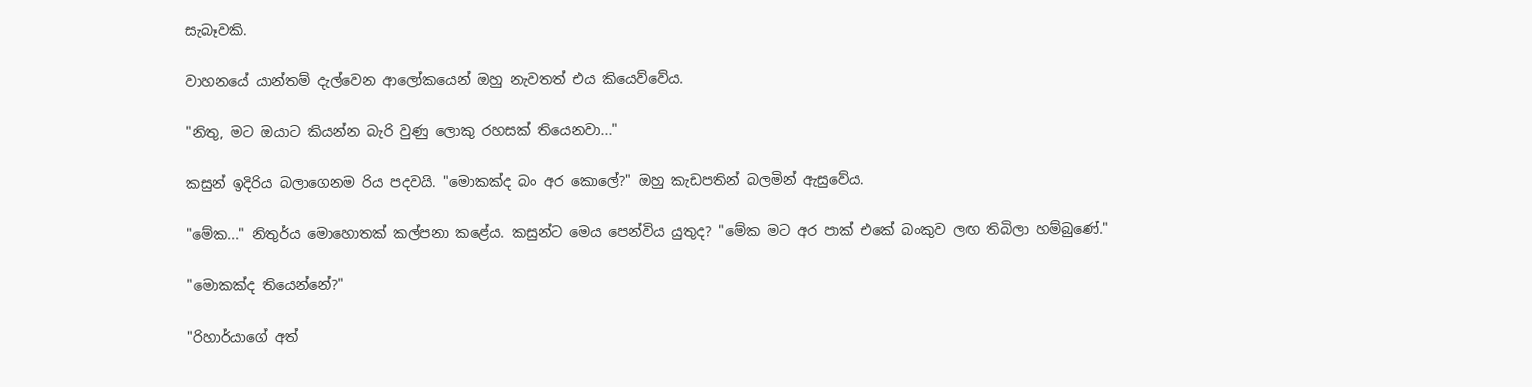සැබෑවකි.

වාහනයේ යාන්තම් දැල්වෙන ආලෝකයෙන් ඔහු නැවතත් එය කියෙව්වේය.

"නිතු, මට ඔයාට කියන්න බැරි වුණු ලොකු රහසක් තියෙනවා..."

කසුන් ඉදිරිය බලාගෙනම රිය පදවයි. "මොකක්ද බං අර කොලේ?" ඔහු කැඩපතින් බලමින් ඇසුවේය.

"මේක..." නිතුර්ය මොහොතක් කල්පනා කළේය. කසුන්ට මෙය පෙන්විය යුතුද? "මේක මට අර පාක් එකේ බංකුව ලඟ තිබිලා හම්බුණේ."

"මොකක්ද තියෙන්නේ?"

"රිහාර්යාගේ අත්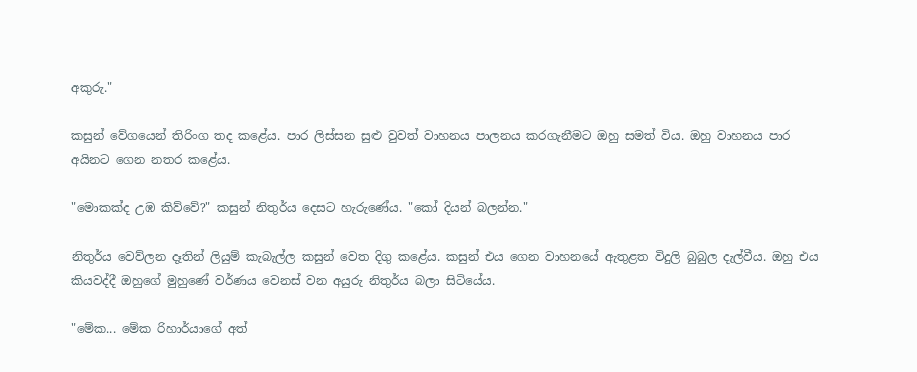අකුරු."

කසුන් වේගයෙන් තිරිංග තද කළේය. පාර ලිස්සන සුළු වුවත් වාහනය පාලනය කරගැනීමට ඔහු සමත් විය. ඔහු වාහනය පාර අයිනට ගෙන නතර කළේය.

"මොකක්ද උඹ කිව්වේ?" කසුන් නිතුර්ය දෙසට හැරුණේය. "කෝ දියන් බලන්න."

නිතුර්ය වෙව්ලන දෑතින් ලියුම් කැබැල්ල කසුන් වෙත දිගු කළේය. කසුන් එය ගෙන වාහනයේ ඇතුළත විදුලි බුබුල දැල්වීය. ඔහු එය කියවද්දී ඔහුගේ මුහුණේ වර්ණය වෙනස් වන අයුරු නිතුර්ය බලා සිටියේය.

"මේක... මේක රිහාර්යාගේ අත්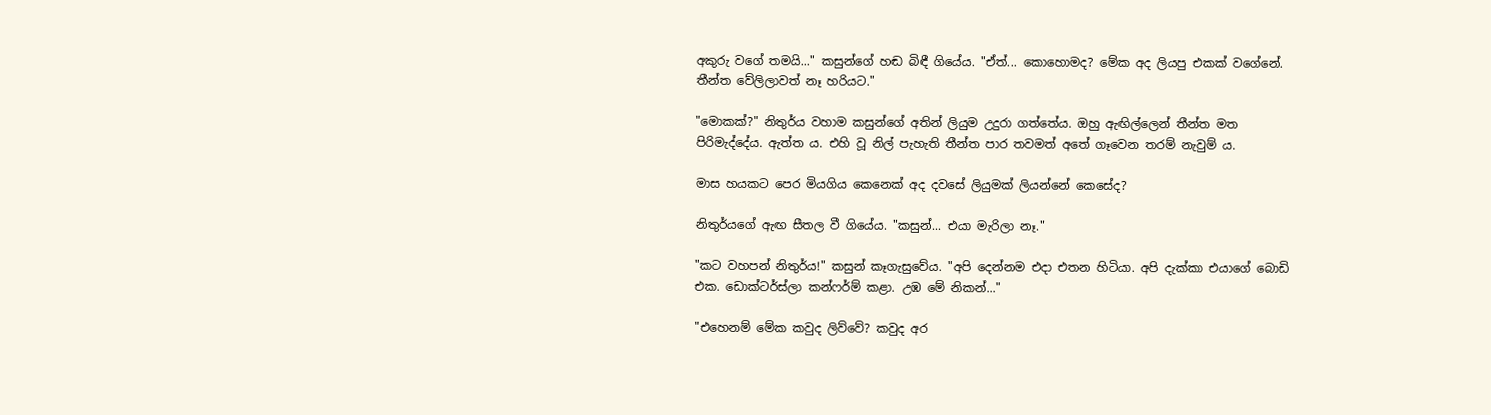අකුරු වගේ තමයි..." කසුන්ගේ හඬ බිඳී ගියේය. "ඒත්... කොහොමද? මේක අද ලියපු එකක් වගේනේ. තීන්ත වේලිලාවත් නෑ හරියට."

"මොකක්?" නිතුර්ය වහාම කසුන්ගේ අතින් ලියුම උදුරා ගත්තේය. ඔහු ඇඟිල්ලෙන් තීන්ත මත පිරිමැද්දේය. ඇත්ත ය. එහි වූ නිල් පැහැති තීන්ත පාර තවමත් අතේ ගෑවෙන තරම් නැවුම් ය.

මාස හයකට පෙර මියගිය කෙනෙක් අද දවසේ ලියුමක් ලියන්නේ කෙසේද?

නිතුර්යගේ ඇඟ සීතල වී ගියේය. "කසුන්... එයා මැරිලා නෑ."

"කට වහපන් නිතුර්ය!" කසුන් කෑගැසුවේය. "අපි දෙන්නම එදා එතන හිටියා. අපි දැක්කා එයාගේ බොඩි එක. ඩොක්ටර්ස්ලා කන්ෆර්ම් කළා. උඹ මේ නිකන්..."

"එහෙනම් මේක කවුද ලිව්වේ? කවුද අර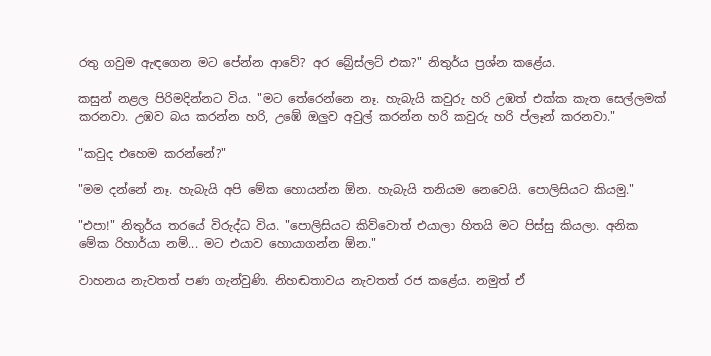රතු ගවුම ඇඳගෙන මට පේන්න ආවේ? අර බ්‍රේස්ලට් එක?" නිතුර්ය ප්‍රශ්න කළේය.

කසුන් නළල පිරිමදින්නට විය. "මට තේරෙන්නෙ නෑ. හැබැයි කවුරු හරි උඹත් එක්ක කැත සෙල්ලමක් කරනවා. උඹව බය කරන්න හරි, උඹේ ඔලුව අවුල් කරන්න හරි කවුරු හරි ප්ලෑන් කරනවා."

"කවුද එහෙම කරන්නේ?"

"මම දන්නේ නෑ. හැබැයි අපි මේක හොයන්න ඕන. හැබැයි තනියම නෙවෙයි. පොලිසියට කියමු."

"එපා!" නිතුර්ය තරයේ විරුද්ධ විය. "පොලිසියට කිව්වොත් එයාලා හිතයි මට පිස්සු කියලා. අනික මේක රිහාර්යා නම්... මට එයාව හොයාගන්න ඕන."

වාහනය නැවතත් පණ ගැන්වුණි. නිහඬතාවය නැවතත් රජ කළේය. නමුත් ඒ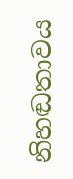නිහඬතාවය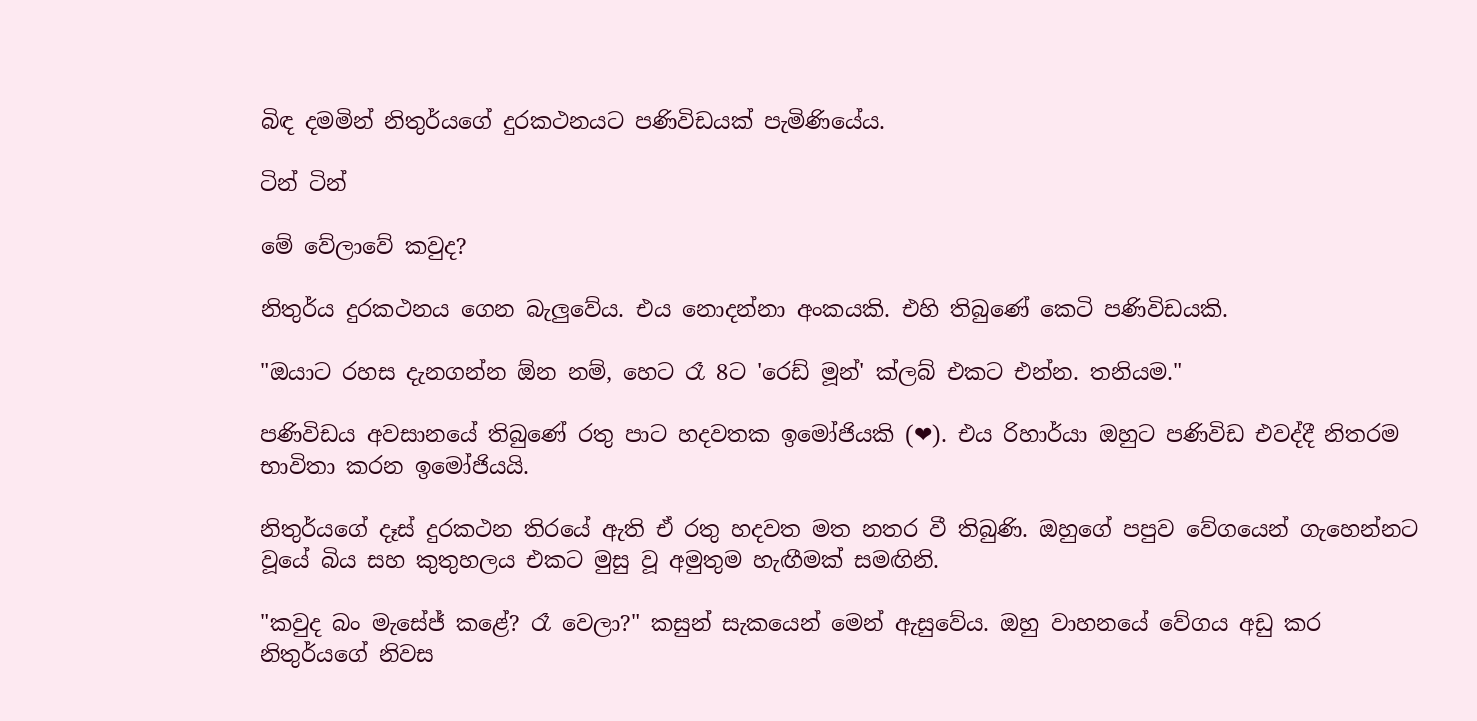බිඳ දමමින් නිතුර්යගේ දුරකථනයට පණිවිඩයක් පැමිණියේය.

ටින් ටින්

මේ වේලාවේ කවුද?

නිතුර්ය දුරකථනය ගෙන බැලුවේය. එය නොදන්නා අංකයකි. එහි තිබුණේ කෙටි පණිවිඩයකි.

"ඔයාට රහස දැනගන්න ඕන නම්, හෙට රෑ 8ට 'රෙඩ් මූන්' ක්ලබ් එකට එන්න. තනියම."

පණිවිඩය අවසානයේ තිබුණේ රතු පාට හදවතක ඉමෝජියකි (❤). එය රිහාර්යා ඔහුට පණිවිඩ එවද්දී නිතරම භාවිතා කරන ඉමෝජියයි.

නිතුර්යගේ දෑස් දුරකථන තිරයේ ඇති ඒ රතු හදවත මත නතර වී තිබුණි. ඔහුගේ පපුව වේගයෙන් ගැහෙන්නට වූයේ බිය සහ කුතුහලය එකට මුසු වූ අමුතුම හැඟීමක් සමඟිනි.

"කවුද බං මැසේජ් කළේ? රෑ වෙලා?" කසුන් සැකයෙන් මෙන් ඇසුවේය. ඔහු වාහනයේ වේගය අඩු කර නිතුර්යගේ නිවස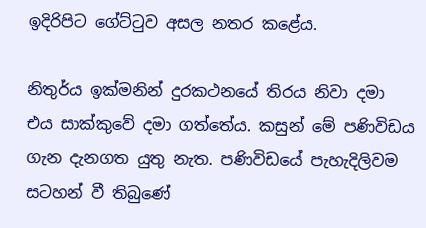ඉදිරිපිට ගේට්ටුව අසල නතර කළේය.

නිතුර්ය ඉක්මනින් දුරකථනයේ තිරය නිවා දමා එය සාක්කුවේ දමා ගත්තේය. කසුන් මේ පණිවිඩය ගැන දැනගත යුතු නැත. පණිවිඩයේ පැහැදිලිවම සටහන් වී තිබුණේ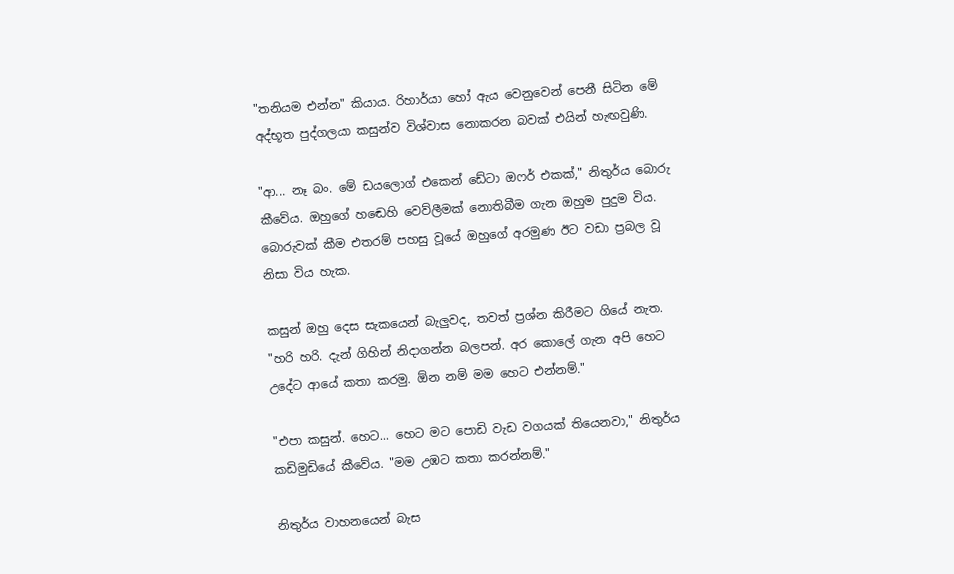"තනියම එන්න" කියාය. රිහාර්යා හෝ ඇය වෙනුවෙන් පෙනී සිටින මේ අද්භූත පුද්ගලයා කසුන්ව විශ්වාස නොකරන බවක් එයින් හැඟවුණි.

"ආ... නෑ බං. මේ ඩයලොග් එකෙන් ඩේටා ඔෆර් එකක්," නිතුර්ය බොරු කීවේය. ඔහුගේ හඬෙහි වෙව්ලීමක් නොතිබීම ගැන ඔහුම පුදුම විය. බොරුවක් කීම එතරම් පහසු වූයේ ඔහුගේ අරමුණ ඊට වඩා ප්‍රබල වූ නිසා විය හැක.

කසුන් ඔහු දෙස සැකයෙන් බැලුවද, තවත් ප්‍රශ්න කිරීමට ගියේ නැත. "හරි හරි. දැන් ගිහින් නිදාගන්න බලපන්. අර කොලේ ගැන අපි හෙට උදේට ආයේ කතා කරමු. ඕන නම් මම හෙට එන්නම්."

"එපා කසුන්. හෙට... හෙට මට පොඩි වැඩ වගයක් තියෙනවා," නිතුර්ය කඩිමුඩියේ කීවේය. "මම උඹට කතා කරන්නම්."

නිතුර්ය වාහනයෙන් බැස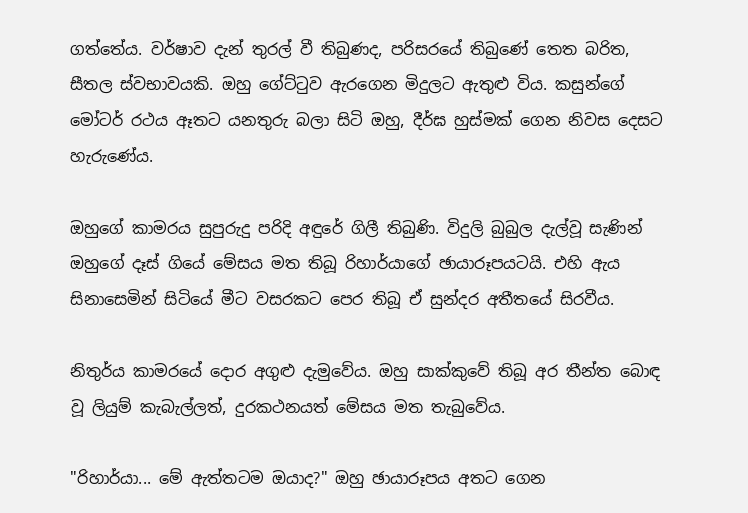ගත්තේය. වර්ෂාව දැන් තුරල් වී තිබුණද, පරිසරයේ තිබුණේ තෙත බරිත, සීතල ස්වභාවයකි. ඔහු ගේට්ටුව ඇරගෙන මිදුලට ඇතුළු විය. කසුන්ගේ මෝටර් රථය ඈතට යනතුරු බලා සිටි ඔහු, දීර්ඝ හුස්මක් ගෙන නිවස දෙසට හැරුණේය.

ඔහුගේ කාමරය සුපුරුදු පරිදි අඳුරේ ගිලී තිබුණි. විදුලි බුබුල දැල්වූ සැණින් ඔහුගේ දෑස් ගියේ මේසය මත තිබූ රිහාර්යාගේ ඡායාරූපයටයි. එහි ඇය සිනාසෙමින් සිටියේ මීට වසරකට පෙර තිබූ ඒ සුන්දර අතීතයේ සිරවීය.

නිතුර්ය කාමරයේ දොර අගුළු දැමුවේය. ඔහු සාක්කුවේ තිබූ අර තීන්ත බොඳ වූ ලියුම් කැබැල්ලත්, දුරකථනයත් මේසය මත තැබුවේය.

"රිහාර්යා... මේ ඇත්තටම ඔයාද?" ඔහු ඡායාරූපය අතට ගෙන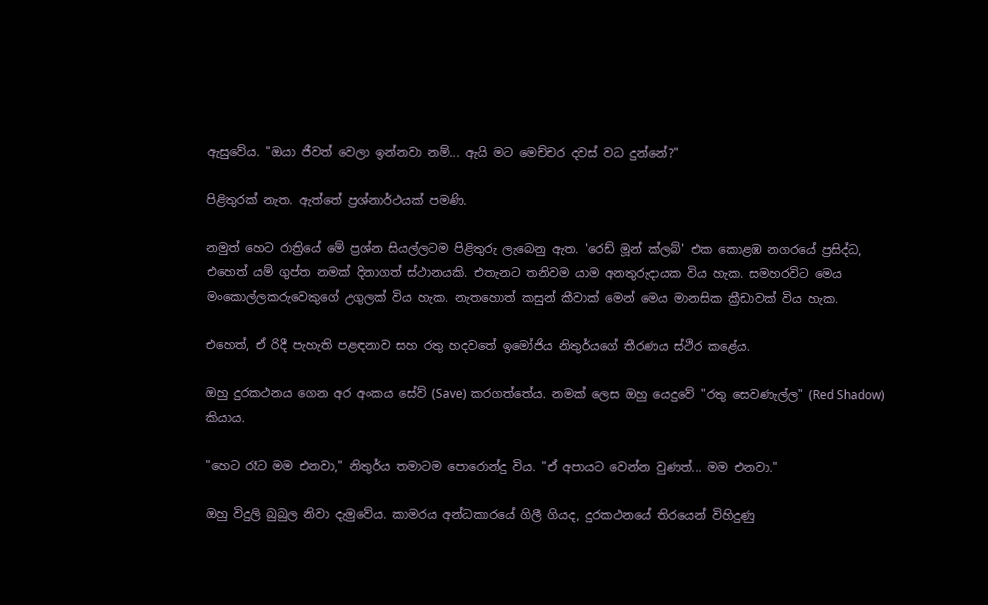ඇසුවේය. "ඔයා ජීවත් වෙලා ඉන්නවා නම්... ඇයි මට මෙච්චර දවස් වධ දුන්නේ?"

පිළිතුරක් නැත. ඇත්තේ ප්‍රශ්නාර්ථයක් පමණි.

නමුත් හෙට රාත්‍රියේ මේ ප්‍රශ්න සියල්ලටම පිළිතුරු ලැබෙනු ඇත. 'රෙඩ් මූන් ක්ලබ්' එක කොළඹ නගරයේ ප්‍රසිද්ධ, එහෙත් යම් ගුප්ත නමක් දිනාගත් ස්ථානයකි. එතැනට තනිවම යාම අනතුරුදායක විය හැක. සමහරවිට මෙය මංකොල්ලකරුවෙකුගේ උගුලක් විය හැක. නැතහොත් කසුන් කීවාක් මෙන් මෙය මානසික ක්‍රීඩාවක් විය හැක.

එහෙත්, ඒ රිදී පැහැති පළඳනාව සහ රතු හදවතේ ඉමෝජිය නිතුර්යගේ තීරණය ස්ථිර කළේය.

ඔහු දුරකථනය ගෙන අර අංකය සේව් (Save) කරගත්තේය. නමක් ලෙස ඔහු යෙදුවේ "රතු සෙවණැල්ල" (Red Shadow) කියාය.

"හෙට රෑට මම එනවා," නිතුර්ය තමාටම පොරොන්දු විය. "ඒ අපායට වෙන්න වුණත්... මම එනවා."

ඔහු විදුලි බුබුල නිවා දැමුවේය. කාමරය අන්ධකාරයේ ගිලී ගියද, දුරකථනයේ තිරයෙන් විහිදුණු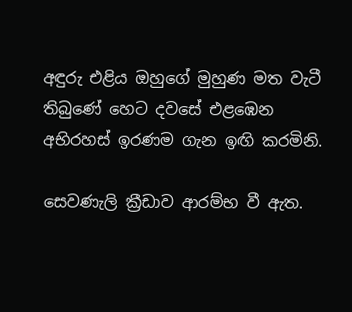අඳුරු එළිය ඔහුගේ මුහුණ මත වැටී තිබුණේ හෙට දවසේ එළඹෙන අභිරහස් ඉරණම ගැන ඉඟි කරමිනි.

සෙවණැලි ක්‍රීඩාව ආරම්භ වී ඇත.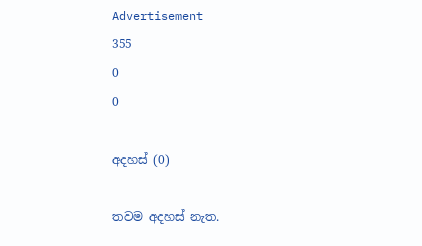Advertisement
355
0
0

අදහස් (0)

තවම අදහස් නැත.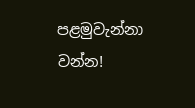පළමුවැන්නා වන්න!